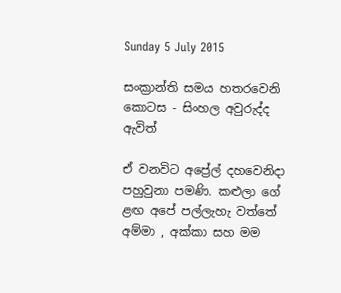Sunday 5 July 2015

සංක්‍රාන්ති සමය හතරවෙනි කොටස - සිංහල අවුරුද්ද ඇවිත්

ඒ වනවිට අප්‍රේල් දහවෙනිදා පහුවුනා පමණි. කළුලා ගේ ළඟ අපේ පල්ලැහැ වත්තේ අම්මා , අක්කා සහ මම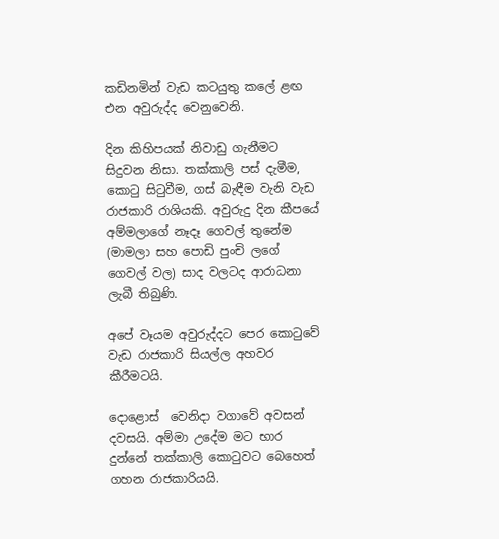කඩිනමින් වැඩ කටයුතු කලේ ළඟ එන අවුරුද්ද වෙනුවෙනි.

දින කිහිපයක් නිවාඩු ගැනීමට සිදුවන නිසා. තක්කාලි පස් දැමීම, කොටු සිටුවීම, ගස් බැඳීම වැනි වැඩ රාජකාරි රාශියකි. අවුරුදු දින කීපයේ අම්මලාගේ නෑදෑ ගෙවල් තුනේම (මාමලා සහ පොඩි පුංචි ලගේ  ගෙවල් වල) සාද වලටද ආරාධනා ලැබී තිබුණි.

අපේ වෑයම අවුරුද්දට පෙර කොටුවේ වැඩ රාජකාරි සියල්ල අහවර කීරීමටයි.

දොළොස්  වෙනිදා වගාවේ අවසන් දවසයි. අම්මා උදේම මට භාර දුන්නේ තක්කාලි කොටුවට බෙහෙත් ගහන රාජකාරියයි.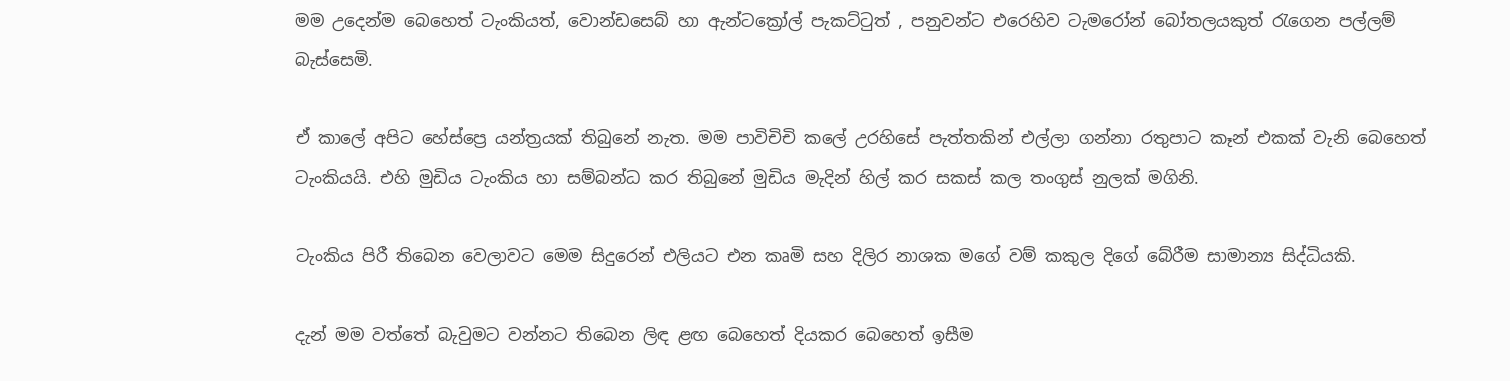මම උදෙන්ම බෙහෙත් ටැංකියත්, වොන්ඩසෙබ් හා ඇන්ටක්‍රෝල් පැකට්ටුත් , පනුවන්ට එරෙහිව ටැමරෝන් බෝතලයකුත් රැගෙන පල්ලම් බැස්සෙමි.

ඒ කාලේ අපිට හේස්ප්‍රෙ යන්ත්‍රයක් තිබුනේ නැත. මම පාවිචිචි කලේ උරහිසේ පැත්තකින් එල්ලා ගන්නා රතුපාට කෑන් එකක් වැනි බෙහෙත් ටැංකියයි. එහි මුඩිය ටැංකිය හා සම්බන්ධ කර තිබුනේ මුඩිය මැදින් හිල් කර සකස් කල තංගුස් නුලක් මගිනි.

ටැංකිය පිරී තිබෙන වෙලාවට මෙම සිදුරෙන් එලියට එන කෘමි සහ දිලිර නාශක මගේ වම් කකුල දිගේ බේරීම සාමාන්‍ය සිද්ධියකි.

දැන් මම වත්තේ බැවුමට වන්නට තිබෙන ලිඳ ළඟ බෙහෙත් දියකර බෙහෙත් ඉසීම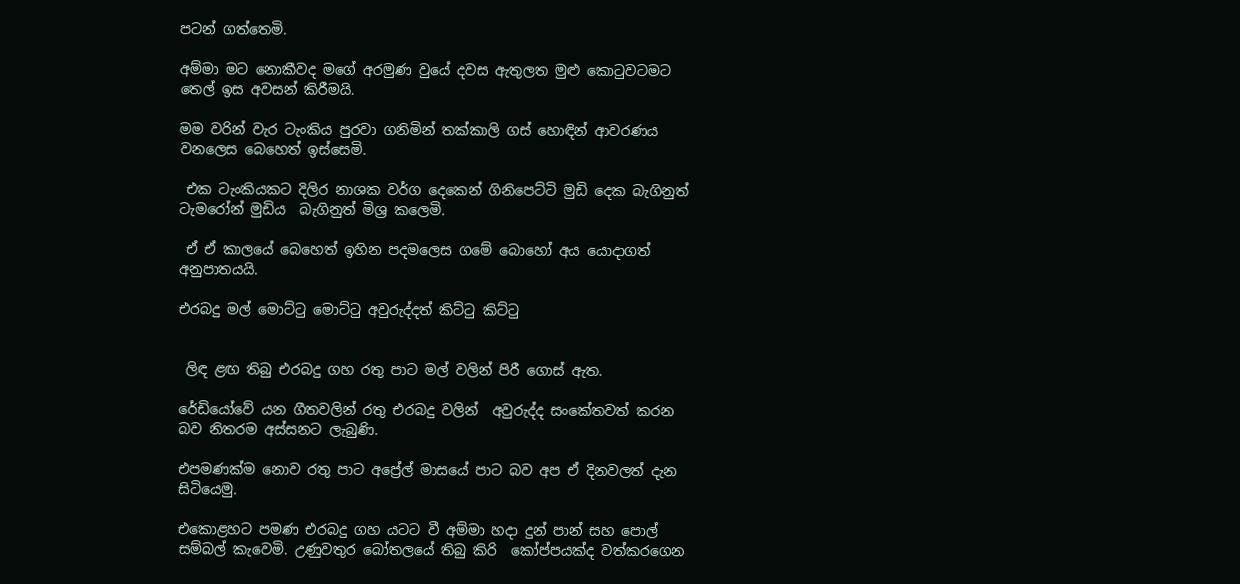පටන් ගත්තෙමි.

අම්මා මට නොකීවද මගේ අරමුණ වුයේ දවස ඇතුලත මුළු කොටුවටමට තෙල් ඉස අවසන් කිරීමයි.

මම වරින් වැර ටැංකිය පුරවා ගනිමින් තක්කාලි ගස් හොඳින් ආවරණය වනලෙස බෙහෙත් ඉස්සෙමි.

 එක ටැංකියකට දිලිර නාශක වර්ග දෙකෙන් ගිනිපෙට්ටි මුඩි දෙක බැගිනුත් ටැමරෝන් මුඩිය  බැගිනුත් මිශ්‍ර කලෙමි.

 ඒ ඒ කාලයේ බෙහෙත් ඉහින පදමලෙස ගමේ බොහෝ අය යොදාගත් අනුපාතයයි.

එරබදු මල් මොට්ටු මොට්ටු අවුරුද්දත් කිට්ටු කිට්ටු


 ලිඳ ළඟ තිබු එරබදු ගහ රතු පාට මල් වලින් පිරී ගොස් ඇත.

රේඩියෝවේ යන ගීතවලින් රතු එරබදු වලින්  අවුරුද්ද සංකේතවත් කරන බව නිතරම අස්සනට ලැබුණි.

එපමණක්ම නොව රතු පාට අප්‍රේල් මාසයේ පාට බව අප ඒ දිනවලත් දැන සිටියෙමු.

එකොළහට පමණ එරබදු ගහ යටට වී අම්මා හදා දුන් පාන් සහ පොල් සම්බල් කැවෙමි. උණුවතුර බෝතලයේ තිබු කිරි  කෝප්පයක්ද වත්කරගෙන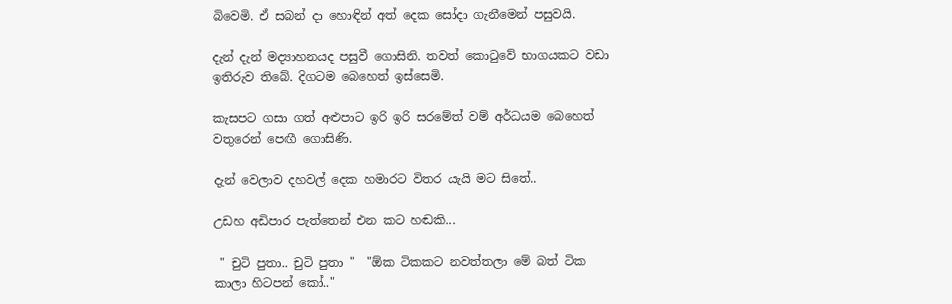බිවෙමි. ඒ සබන් දා හොඳින් අත් දෙක සෝදා ගැනීමෙන් පසුවයි.

දැන් දැන් මද්‍යාහනයද පසුවී ගොසිනි. තවත් කොටුවේ භාගයකට වඩා ඉතිරුව තිබේ. දිගටම බෙහෙත් ඉස්සෙමි.

කැසපට ගසා ගත් අළුපාට ඉරි ඉරි සරමේත් වම් අර්ධයම බෙහෙත් වතුරෙන් පෙඟී ගොසිණි.

දැන් වෙලාව දහවල් දෙක හමාරට විතර යැයි මට සිතේ..

උඩහ අඩිපාර පැත්තෙන් එන කට හඬකි...

 " චුටි පුතා.. චුටි පුතා "  "ඕක ටිකකට නවත්තලා මේ බත් ටික කාලා හිටපන් කෝ.."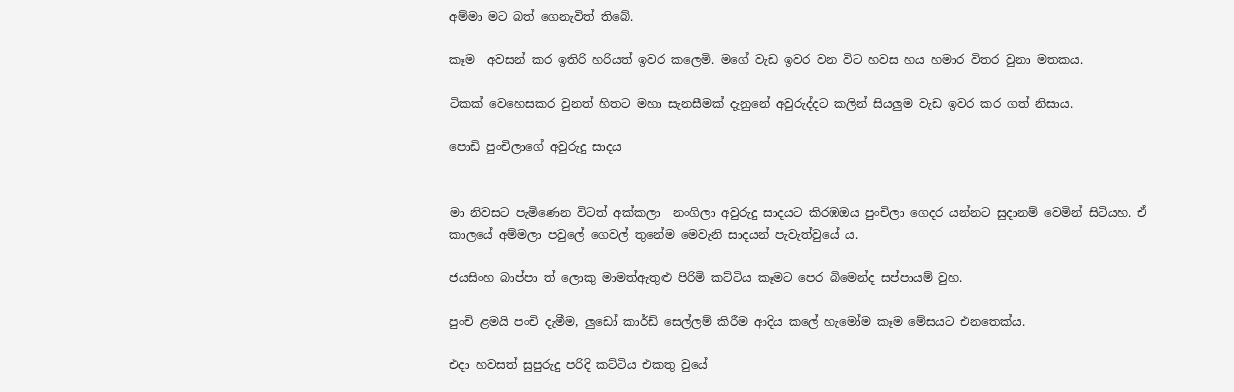අම්මා මට බත් ගෙනැවිත් තිබේ.

කෑම  අවසන් කර ඉතිරි හරියත් ඉවර කලෙමි. මගේ වැඩ ඉවර වන විට හවස හය හමාර විතර වුනා මතකය.

ටිකක් වෙහෙසකර වුනත් හිතට මහා සැනසීමක් දැනුනේ අවුරුද්දට කලින් සියලුම වැඩ ඉවර කර ගත් නිසාය.

පොඩි පුංචිලාගේ අවුරුදු සාදය


මා නිවසට පැමිණෙන විටත් අක්කලා  නංගිලා අවුරුදු සාදයට කිරඹඔය පුංචිලා ගෙදර යන්නට සුදානම් වෙමින් සිටියහ. ඒ කාලයේ අම්මලා පවුලේ ගෙවල් තුනේම මෙවැනි සාදයන් පැවැත්වුයේ ය.

ජයසිංහ බාප්පා ත් ලොකු මාමත්ඇතුළු පිරිමි කට්ටිය කෑමට පෙර බිමෙන්ද සප්පායම් වුහ.

පුංචි ළමයි පංචි දැමීම, ලුඩෝ කාර්ඩ් සෙල්ලම් කිරීම ආදිය කලේ හැමෝම කෑම මේසයට එනතෙක්ය.

එදා හවසත් සුපුරුදු පරිදි කට්ටිය එකතු වුයේ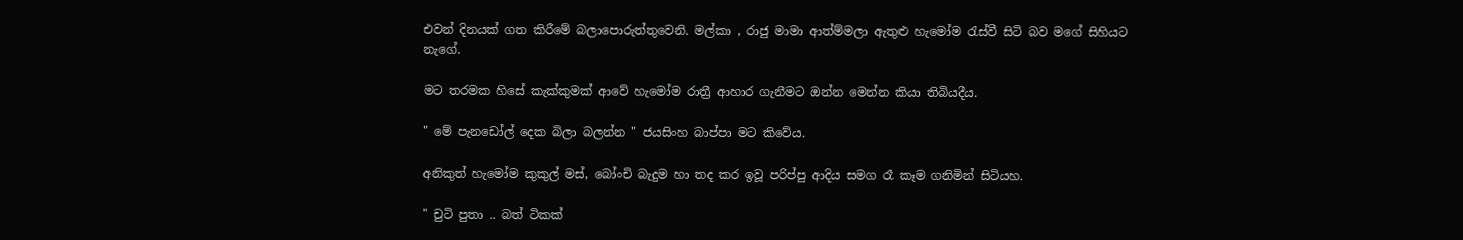එවන් දිනයක් ගත කිරීමේ බලාපොරුත්තුවෙනි. මල්කා , රාජු මාමා ආත්ම්මලා ඇතුළු හැමෝම රැස්වී සිටි බව මගේ සිහියට නැගේ.

මට තරමක හිසේ කැක්කුමක් ආවේ හැමෝම රාත්‍රී ආහාර ගැනීමට ඔන්න මෙන්න කියා තිබියදීය.

" මේ පැනඩෝල් දෙක බිලා බලන්න " ජයසිංහ බාප්පා මට කිවේය.

අනිකුත් හැමෝම කුකුල් මස්, බෝංචි බැදුම හා තද කර ඉවූ පරිප්පු ආදිය සමග රෑ කෑම ගනිමින් සිටියහ.

" චුටි පුතා .. බත් ටිකක්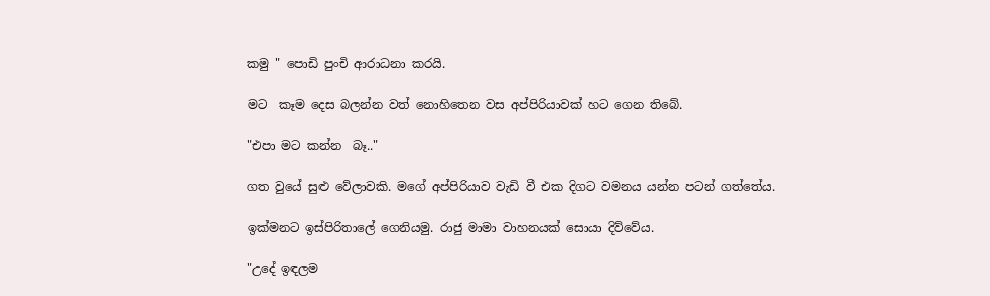කමු " පොඩි පුංචි ආරාධනා කරයි.

මට  කෑම දෙස බලන්න වත් නොහිතෙන වස අප්පිරියාවක් හට ගෙන තිබේ.

"එපා මට කන්න  බෑ.."

ගත වුයේ සුළු වේලාවකි. මගේ අප්පිරියාව වැඩි වී එක දිගට වමනය යන්න පටන් ගත්තේය.

ඉක්මනට ඉස්පිරිතාලේ ගෙනියමු. රාජු මාමා වාහනයක් සොයා දිව්වේය.

"උදේ ඉඳලම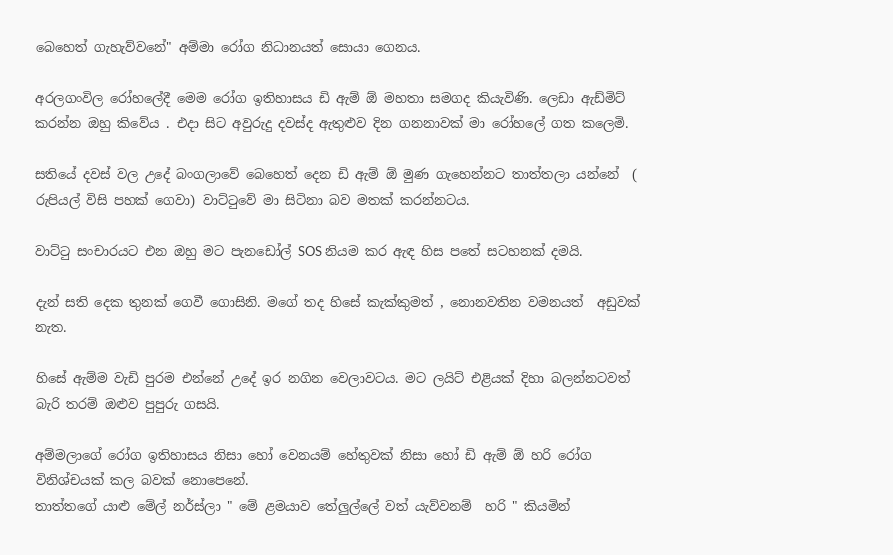බෙහෙත් ගැහැව්වනේ" අම්මා රෝග නිධානයත් සොයා ගෙනය.

අරලගංවිල රෝහලේදී මෙම රෝග ඉතිහාසය ඩි ඇම් ඕ මහතා සමගද කියැවිණි. ලෙඩා ඇඩ්මිට් කරන්න ඔහු කිවේය . එදා සිට අවුරුදු දවස්ද ඇතුළුව දින ගනනාවක් මා රෝහලේ ගත කලෙමි.

සතියේ දවස් වල උදේ බංගලාවේ බෙහෙත් දෙන ඩි ඇම් ඕ මුණ ගැහෙන්නට තාත්තලා යන්නේ  ( රුපියල් විසි පහක් ගෙවා) වාට්ටුවේ මා සිටිනා බව මතක් කරන්නටය.

වාට්ටු සංචාරයට එන ඔහු මට පැනඩෝල් SOS නියම කර ඇඳ හිස පතේ සටහනක් දමයි.

දැන් සති දෙක තුනක් ගෙවී ගොසිනි. මගේ තද හිසේ කැක්කුමත් , නොනවතින වමනයත්  අඩුවක් නැත.

හිසේ ඇම්ම වැඩි පුරම එන්නේ උදේ ඉර නගින වෙලාවටය. මට ලයිට් එළියක් දිහා බලන්නටවත් බැරි තරම් ඔළුව පුපුරු ගසයි.

අම්මලාගේ රෝග ඉතිහාසය නිසා හෝ වෙනයම් හේතුවක් නිසා හෝ ඩි ඇම් ඕ හරි රෝග විනිශ්චයක් කල බවක් නොපෙනේ.
තාත්තගේ යාළු මේල් නර්ස්ලා " මේ ළමයාව තේලුල්ලේ වත් යැව්වනම්  හරි " කියමින්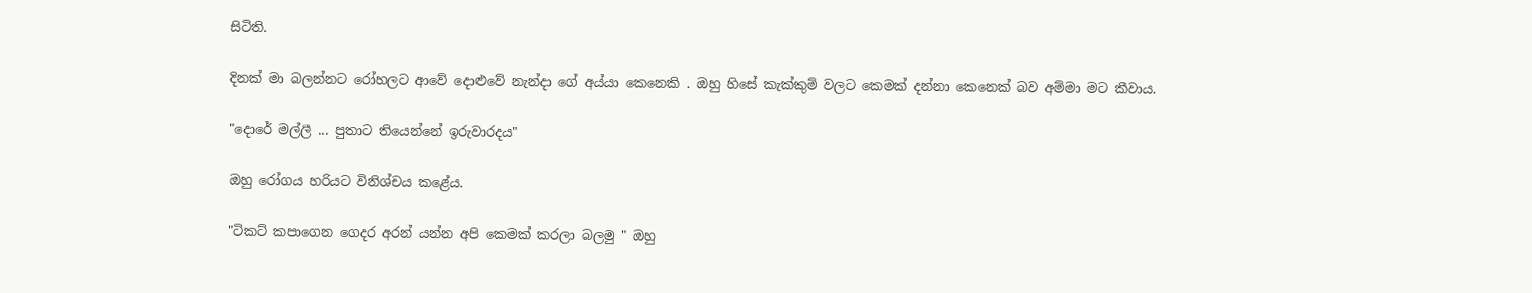සිටිති.

දිනක් මා බලන්නට රෝහලට ආවේ දොළුවේ නැන්දා ගේ අය්යා කෙනෙකි . ඔහු හිසේ කැක්කුම් වලට කෙමක් දන්නා කෙනෙක් බව අම්මා මට කීවාය.

"දොරේ මල්ලී ... පුතාට තියෙන්නේ ඉරුවාරදය"

ඔහු රෝගය හරියට විනිශ්චය කළේය.

"ටිකට් කපාගෙන ගෙදර අරන් යන්න අපි කෙමක් කරලා බලමු " ඔහු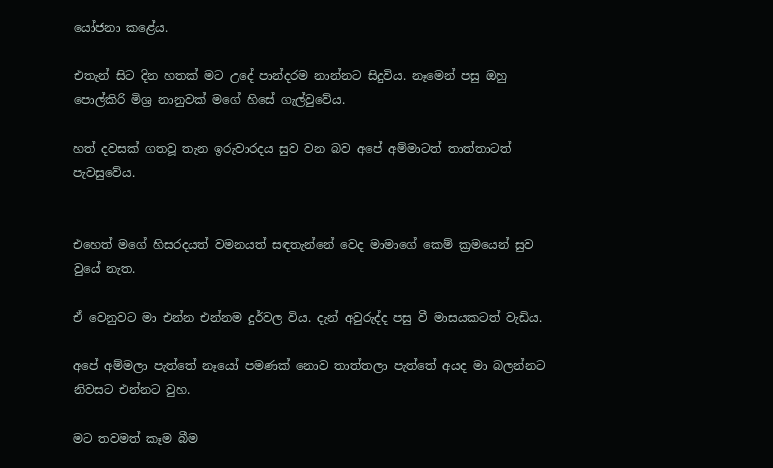යෝජනා කළේය.

එතැන් සිට දින හතක් මට උදේ පාන්දරම නාන්නට සිදුවිය. නෑමෙන් පසු ඔහු පොල්කිරි මිශ්‍ර නානුවක් මගේ හිසේ ගැල්වුවේය.

හත් දවසක් ගතවූ තැන ඉරුවාරදය සුව වන බව අපේ අම්මාටත් තාත්තාටත් පැවසුවේය.


එහෙත් මගේ හිසරදයත් වමනයත් සඳතැන්නේ වෙද මාමාගේ කෙම් ක්‍රමයෙන් සුව වුයේ නැත.

ඒ වෙනුවට මා එන්න එන්නම දුර්වල විය. දැන් අවුරුද්ද පසු වී මාසයකටත් වැඩිය.

අපේ අම්මලා පැත්තේ නෑයෝ පමණක් නොව තාත්තලා පැත්තේ අයද මා බලන්නට නිවසට එන්නට වුහ.

මට තවමත් කෑම බීම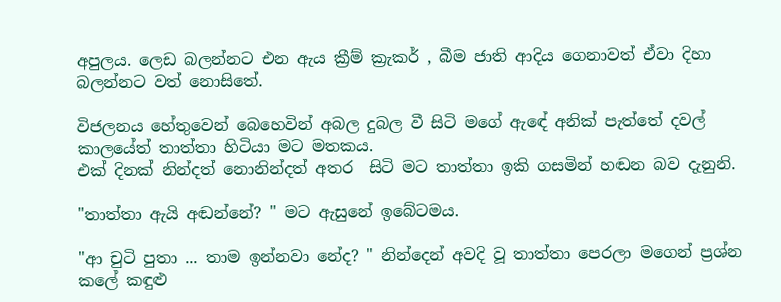අපුලය. ලෙඩ බලන්නට එන ඇය ක්‍රීම් ක්‍රැකර් , බීම ජාති ආදිය ගෙනාවත් ඒවා දිහා බලන්නට වත් නොසිතේ.

විජලනය හේතුවෙන් බෙහෙවින් අබල දුබල වී සිටි මගේ ඇඳේ අනික් පැත්තේ දවල් කාලයේත් තාත්තා හිටියා මට මතකය.
එක් දිනක් නින්දත් නොනින්දත් අතර  සිටි මට තාත්තා ඉකි ගසමින් හඬන බව දැනුනි.

"තාත්තා ඇයි අඬන්නේ? " මට ඇසුනේ ඉබේටමය.

"ආ චුටි පුතා ... තාම ඉන්නවා නේද? " නින්දෙන් අවදි වූ තාත්තා පෙරලා මගෙන් ප්‍රශ්න කලේ කඳුළු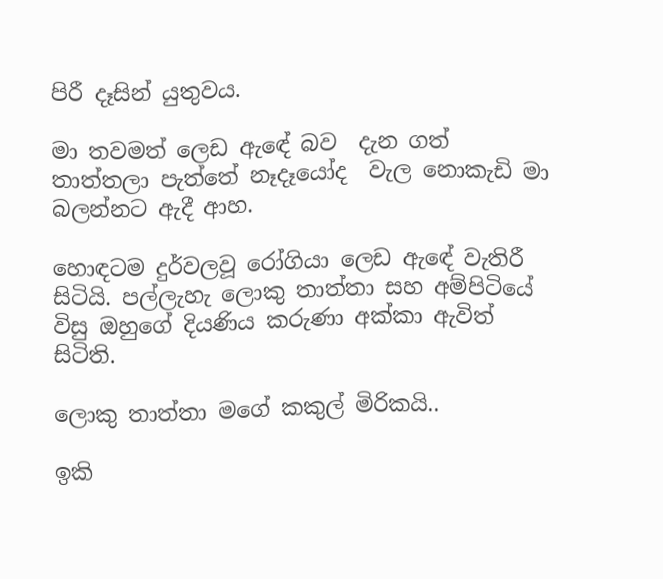පිරී දෑසින් යුතුවය.

මා තවමත් ලෙඩ ඇඳේ බව  දැන ගත්  තාත්තලා පැත්තේ නෑදෑයෝද  වැල නොකැඩි මා බලන්නට ඇදී ආහ.

හොඳටම දුර්වලවූ රෝගියා ලෙඩ ඇඳේ වැතිරී සිටියි. පල්ලැහැ ලොකු තාත්තා සහ අම්පිටියේ විසු ඔහුගේ දියණිය කරුණා අක්කා ඇවිත් සිටිති.

ලොකු තාත්තා මගේ කකුල් මිරිකයි..

ඉකි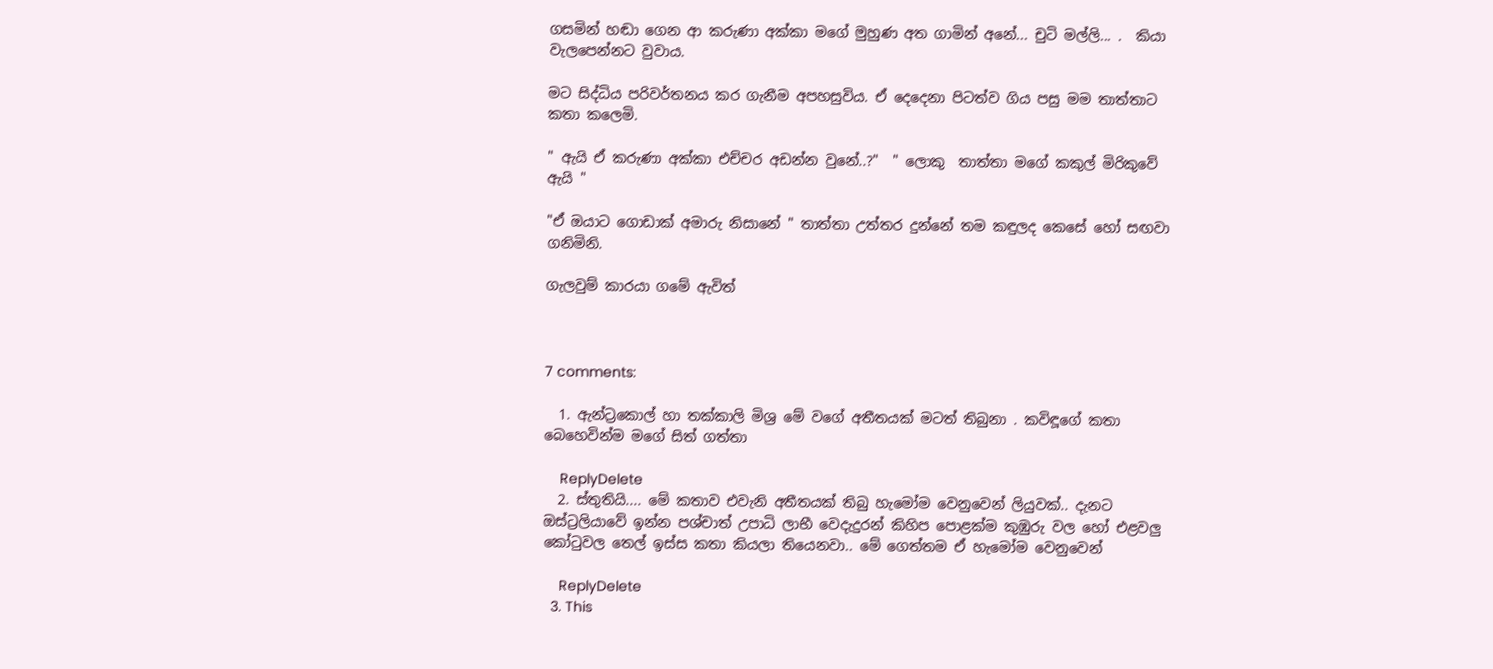ගසමින් හඬා ගෙන ආ කරුණා අක්කා මගේ මුහුණ අත ගාමින් අනේ... චුටි මල්ලි... .  කියා වැලපෙන්නට වුවාය.

මට සිද්ධිය පරිවර්තනය කර ගැනීම අපහසුවිය. ඒ දෙදෙනා පිටත්ව ගිය පසු මම තාත්තාට කතා කලෙමි.

" ඇයි ඒ කරුණා අක්කා එච්චර අඩන්න වුනේ..?"  " ලොකු  තාත්තා මගේ කකුල් මිරිකුවේ ඇයි "

"ඒ ඔයාට ගොඩාක් අමාරු නිසානේ " තාත්තා උත්තර දුන්නේ තම කඳුලද කෙසේ හෝ සඟවා ගනිමිනි.

ගැලවුම් කාරයා ගමේ ඇවිත්



7 comments:

  1. ඇන්ට්‍රකොල් හා තක්කාලි මිශ්‍ර මේ වගේ අතීතයක් මටත් තිබුනා . කවිඳූගේ කතා බෙහෙවින්ම මගේ සිත් ගත්තා

    ReplyDelete
  2. ස්තුතියි.... මේ කතාව එවැනි අතීතයක් තිබු හැමෝම වෙනුවෙන් ලියුවක්.. දැනට ඔස්ට්‍රලියාවේ ඉන්න පශ්චාත් උපාධි ලාභී වෙදැදුරන් කිහිප පොළක්ම කුඹුරු වල හෝ එළවලු කෝටුවල තෙල් ඉස්ස කතා කියලා තියෙනවා.. මේ ගෙත්තම ඒ හැමෝම වෙනුවෙන්

    ReplyDelete
  3. This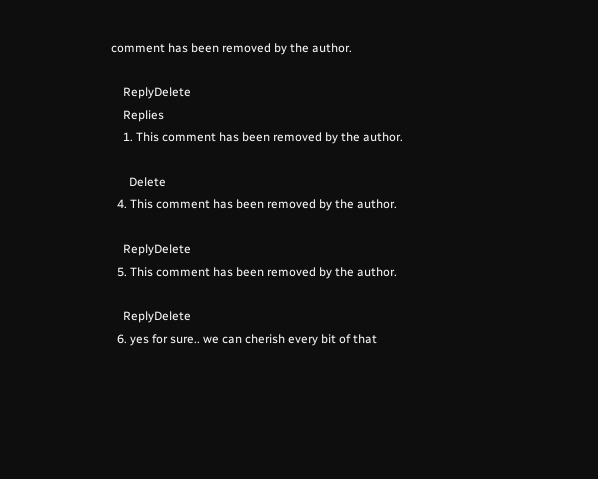comment has been removed by the author.

    ReplyDelete
    Replies
    1. This comment has been removed by the author.

      Delete
  4. This comment has been removed by the author.

    ReplyDelete
  5. This comment has been removed by the author.

    ReplyDelete
  6. yes for sure.. we can cherish every bit of that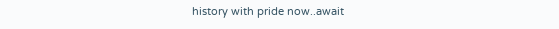history with pride now..await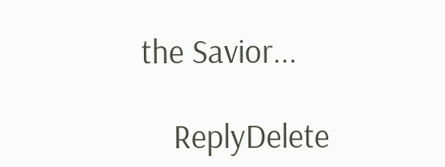the Savior...

    ReplyDelete